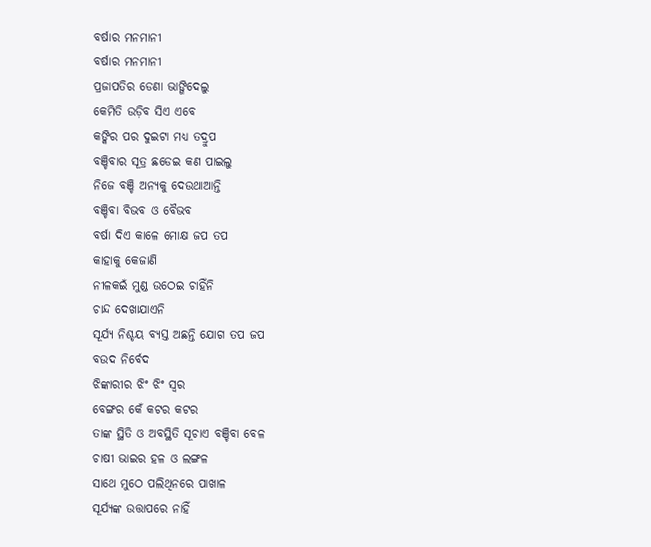ବର୍ଷାର ମନମାନୀ
ବର୍ଷାର ମନମାନୀ
ପ୍ରଜାପତିର ଡେଣା ଭାଙ୍ଗିଦେଲୁ
କେମିତି ଉଡ଼ିବ ସିଏ ଏବେ
କଙ୍କିର ପର ଦୁଇଟା ମଧ୍ୟ ତଦ୍ରୁପ
ବଞ୍ଚିବାର ସୂତ୍ର ଛଡେଇ କଣ ପାଇଲୁ
ନିଜେ ବଞ୍ଚି ଅନ୍ୟକୁ ଦେଉଥାଆନ୍ତି
ବଞ୍ଚିବା ବିଭବ ଓ ବୈଭବ
ବର୍ଷା ଦିଏ କାଳେ ମୋକ୍ଷ ଜପ ତପ
କାହାକୁ କେଜାଣି
ନୀଳକଇଁ ମୁଣ୍ଡ ଉଠେଇ ଚାହିଁନି
ଚାନ୍ଦ ଦେଖାଯାଏନି
ସୂର୍ଯ୍ୟ ନିଶ୍ଚୟ ବ୍ୟସ୍ତ ଅଛନ୍ତି ଯୋଗ ତପ ଜପ
ବଉଦ ନିର୍ବେଦ
ଝିଙ୍କାରୀର ଝିଂ ଝିଂ ସ୍ୱର
ବେଙ୍ଗର କେଁ କଟର କଟର
ତାଙ୍କ ସ୍ଥିତି ଓ ଅବସ୍ଥିତି ସୂଚାଏ ବଞ୍ଚିବା ବେଳ
ଚାଷୀ ଭାଇର ହଳ ଓ ଲଙ୍ଗଳ
ସାଥେ ମୁଠେ ପଲିଥିନରେ ପାଖାଳ
ସୂର୍ଯ୍ୟଙ୍କ ଉତ୍ତାପରେ ନାହିଁ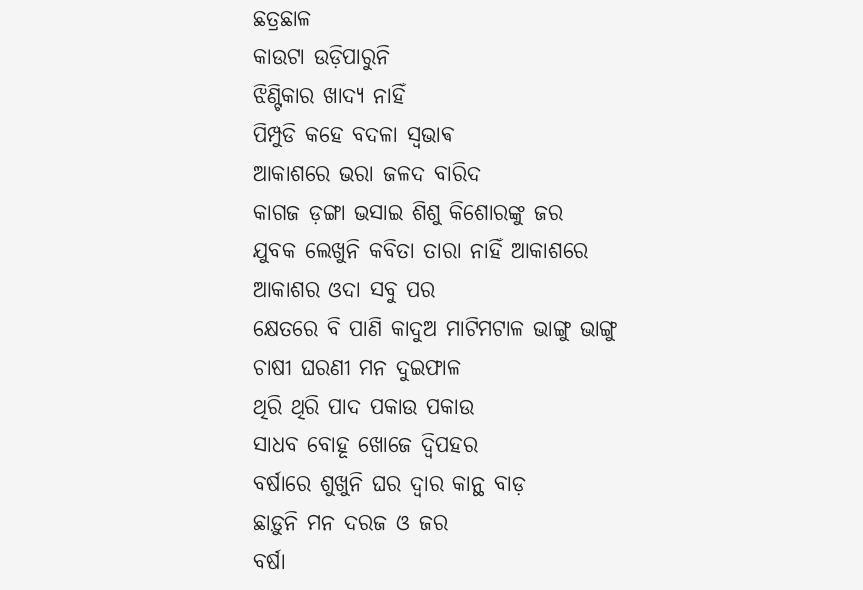ଛତ୍ରଛାଳ
କାଉଟା ଉଡ଼ିପାରୁନି
ଝିଣ୍ଟିକାର ଖାଦ୍ୟ ନାହିଁ
ପିମ୍ପୁଡି କହେ ବଦଳା ସ୍ଵଭାଵ
ଆକାଶରେ ଭରା ଜଳଦ ବାରିଦ
କାଗଜ ଡ଼ଙ୍ଗା ଭସାଇ ଶିଶୁ କିଶୋରଙ୍କୁ ଜର
ଯୁବକ ଲେଖୁନି କବିତା ତାରା ନାହିଁ ଆକାଶରେ
ଆକାଶର ଓଦା ସବୁ ପର
କ୍ଷେତରେ ବି ପାଣି କାଦୁଅ ମାଟିମଟାଳ ଭାଙ୍ଗୁ ଭାଙ୍ଗୁ
ଚାଷୀ ଘରଣୀ ମନ ଦୁଇଫାଳ
ଥିରି ଥିରି ପାଦ ପକାଉ ପକାଉ
ସାଧବ ବୋହୂ ଖୋଜେ ଦ୍ବିପହର
ବର୍ଷାରେ ଶୁଖୁନି ଘର ଦ୍ୱାର କାନ୍ଥ ବାଡ଼
ଛାଡ଼ୁନି ମନ ଦରଜ ଓ ଜର
ବର୍ଷା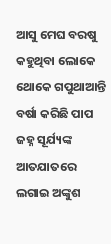ଆସୁ ମେଘ ବରଷୁ
କହୁଥିବା ଲୋକେ ଥୋକେ ଗପୁଥାଆନ୍ତି
ବର୍ଷା କରିଛି ପାପ
ଜହ୍ନ ସୂର୍ଯ୍ୟଙ୍କ ଆତଯାତରେ ଲଗାଇ ଅଙ୍କୁଶ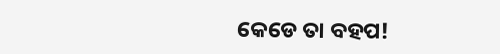କେଡେ ତା ବହପ!